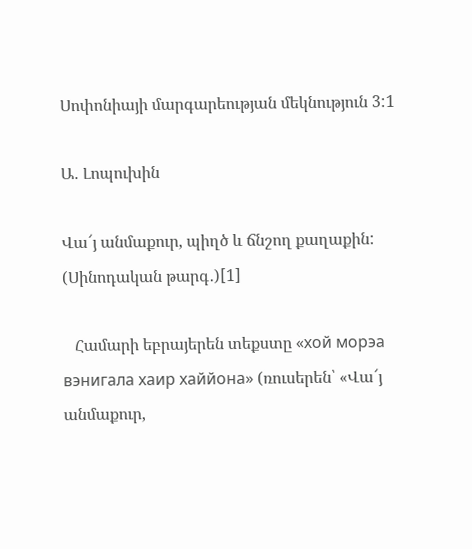Սոփոնիայի մարգարեության մեկնություն 3:1

Ա․ Լոպուխին

Վա՜յ անմաքուր, պիղծ և ճնշող քաղաքին: (Սինոդական թարգ․)[1]

   Համարի եբրայերեն տեքստը «хой морэа вэнигала хаир хаййона» (ռուսերեն՝ «Վա՜յ անմաքուր,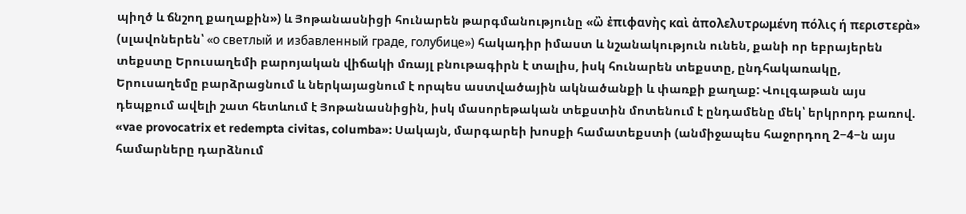պիղծ և ճնշող քաղաքին») և Յոթանասնիցի հունարեն թարգմանությունը «ὢ ἐπιφανὴς καὶ ἀπολελυτρωμένη πόλις ή περιστερὰ» (սլավոներեն՝ «о светлый и избавленный граде, голубице») հակադիր իմաստ և նշանակություն ունեն, քանի որ եբրայերեն տեքստը Երուսաղեմի բարոյական վիճակի մռայլ բնութագիրն է տալիս, իսկ հունարեն տեքստը, ընդհակառակը, Երուսաղեմը բարձրացնում և ներկայացնում է որպես աստվածային ակնածանքի և փառքի քաղաք: Վուլգաթան այս դեպքում ավելի շատ հետևում է Յոթանասնիցին, իսկ մասորեթական տեքստին մոտենում է ընդամենը մեկ՝ երկրորդ բառով. «vae provocatrix et redempta civitas, columba»: Սակայն, մարգարեի խոսքի համատեքստի (անմիջապես հաջորդող 2−4−ն այս համարները դարձնում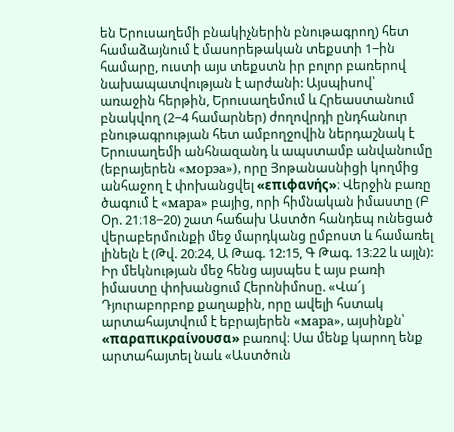են Երուսաղեմի բնակիչներին բնութագրող) հետ համաձայնում է մասորեթական տեքստի 1−ին համարը, ուստի այս տեքստն իր բոլոր բառերով նախապատվության է արժանի: Այսպիսով՝ առաջին հերթին, Երուսաղեմում և Հրեաստանում բնակվող (2−4 համարներ) ժողովրդի ընդհանուր բնութագրության հետ ամբողջովին ներդաշնակ է Երուսաղեմի անհնազանդ և ապստամբ անվանումը (եբրայերեն «морэа»), որը Յոթանասնիցի կողմից անհաջող է փոխանցվել «επιφανής»։ Վերջին բառը ծագում է «мара» բայից, որի հիմնական իմաստը (Բ Օր. 21։18−20) շատ հաճախ Աստծո հանդեպ ունեցած վերաբերմունքի մեջ մարդկանց ըմբոստ և համառել լինելն է (Թվ. 20։24, Ա Թագ. 12:15, Գ Թագ. 13։22 և այլն): Իր մեկնության մեջ հենց այսպես է այս բառի իմաստը փոխանցում Հերոնիմոսը. «Վա՜յ Դյուրաբորբոք քաղաքին, որը ավելի հստակ արտահայտվում է եբրայերեն «мара», այսինքն՝ «παραπικραίνουσα» բառով։ Սա մենք կարող ենք արտահայտել նաև «Աստծուն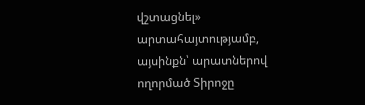վշտացնել» արտահայտությամբ, այսինքն՝ արատներով ողորմած Տիրոջը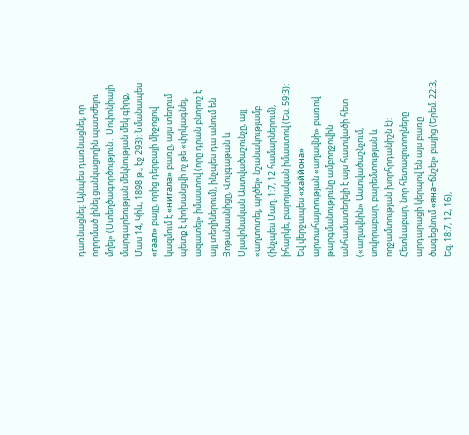դառնացնել։ Այնպես դառնացնել, որ ողորմած լինել ցանկացողին պատժելու մղել» (Ստեղծագործություն․ Սոփոնիայի մարգարեության մեկնության մեկ գիրք, Մաս 14, Կիև, 1898 թ., էջ 293): Նմանապես «гаал» բայը, որից դերբայի միջոցով կազմում է «нигала» բառը, այս տեղում պետք է փոխանցվի ոչ թե «փրկագնել, ազատել» իմաստով (որը դրան բնորոշ է այլ տեղիներում), ինչպես դա անում են Յոթանասնիցը, Վուլգաթան և Սլավոնական Աստվածաշունչը, այլ «աղտոտել, պղծել» նշանակությամբ (ինչպես Մաղ. 1:7, 12 համարներում), իհարկե, բարոյական իմաստով (Ես. 59:3): Եվ վերջապես «хаййона» արտահայտության «աղավնի» բառով թարգմանությունը ամբողջովին անհամատեղելի է այս հատվածի հետ («աղավնին» Աստվածաշնչում, սովորաբար, բարեմտության և ողջամտության խորհրդանիշն է): Հետևաբար, նոր հետազոտողները արդարացի կերպով են այս բառը ծագեցնում «яна−ճնշել» բայից (Երեմ. 22:3, Եզ. 18:7, 12, 16),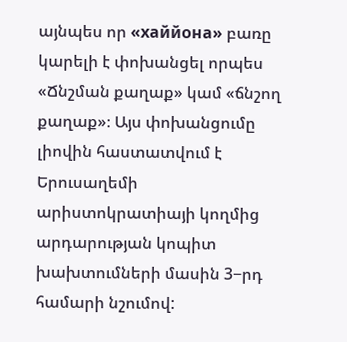այնպես որ «хаййона» բառը կարելի է փոխանցել որպես «Ճնշման քաղաք» կամ «ճնշող քաղաք»։ Այս փոխանցումը լիովին հաստատվում է Երուսաղեմի արիստոկրատիայի կողմից արդարության կոպիտ խախտումների մասին 3−րդ համարի նշումով: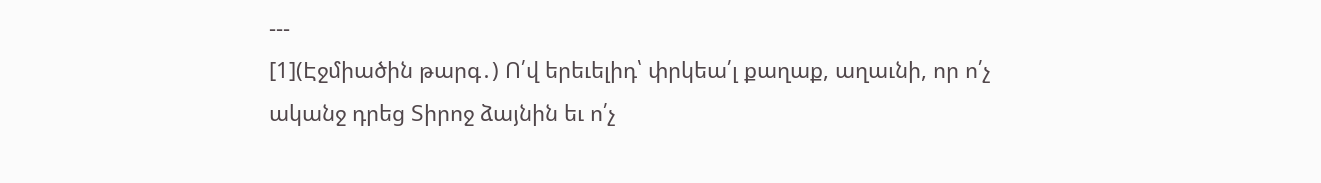---
[1](Էջմիածին թարգ․) Ո՛վ երեւելիդ՝ փրկեա՛լ քաղաք, աղաւնի, որ ո՛չ ականջ դրեց Տիրոջ ձայնին եւ ո՛չ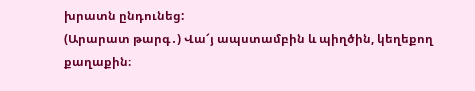խրատն ընդունեց:
(Արարատ թարգ․) Վա՜յ ապստամբին և պիղծին, կեղեքող քաղաքին։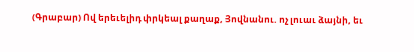(Գրաբար) Ով երեւելիդ փրկեալ քաղաք, Յովնանու. ոչ լուաւ ձայնի, եւ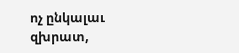ոչ ընկալաւ զխրատ,